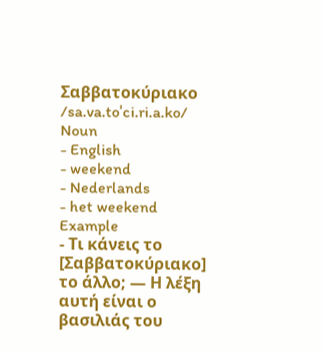Σαββατοκύριακο /sa.va.toˈci.ri.a.ko/ Noun
- English
- weekend
- Nederlands
- het weekend
Example
- Τι κάνεις το [Σαββατοκύριακο] το άλλο; — Η λέξη αυτή είναι ο βασιλιάς του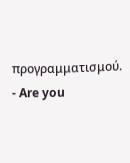προγραμματισμού.
- Are you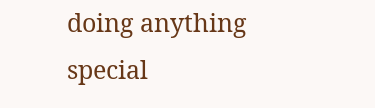doing anything special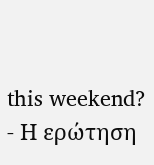this weekend?
- Η ερώτηση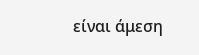είναι άμεση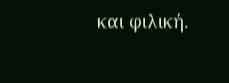και φιλική.